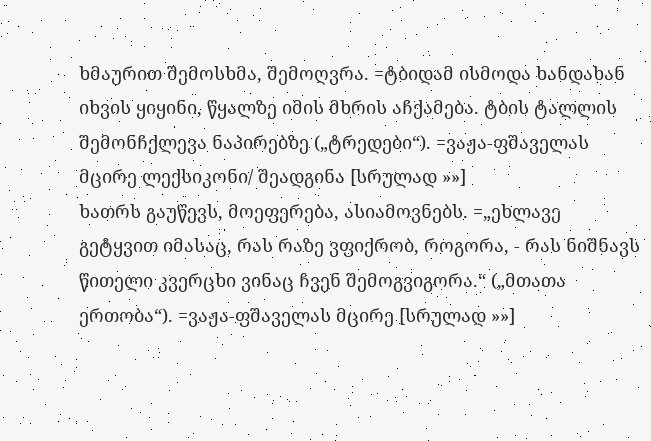ხმაურით შემოსხმა, შემოღვრა. =ტბიდამ ისმოდა ხანდახან იხვის ყიყინი, წყალზე იმის მხრის აჩქამება. ტბის ტალლის შემონჩქლევა ნაპირებზე („ტრედები“). =ვაჟა-ფშაველას მცირე ლექსიკონი/ შეადგინა [სრულად »»]
ხათრს გაუწევს, მოეფერება, ასიამოვნებს. =„ეხლავე გეტყვით იმასაც, რას რაზე ვფიქრობ, როგორა, - რას ნიშნავს წითელი კვერცხი ვინაც ჩვენ შემოგვიგორა.“ („მთათა ერთობა“). =ვაჟა-ფშაველას მცირე [სრულად »»]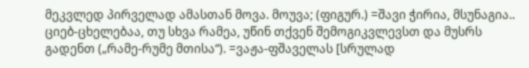მეკვლედ პირველად ამასთან მოვა. მოუვა; (ფიგურ.) =შავი ჭირია, მსუნაგია.. ციებ-ცხელებაა, თუ სხვა რამეა, უწინ თქვენ შემოგიკვლევსთ და მუსრს გადენთ („რამე-რუმე მთისა“). =ვაჟა-ფშაველას [სრულად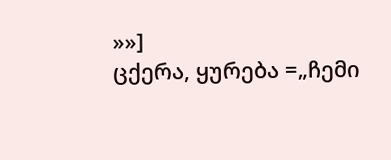»»]
ცქერა, ყურება =„ჩემი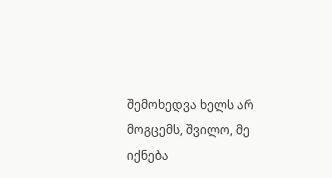შემოხედვა ხელს არ მოგცემს, შვილო, მე იქნება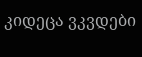კიდეცა ვკვდები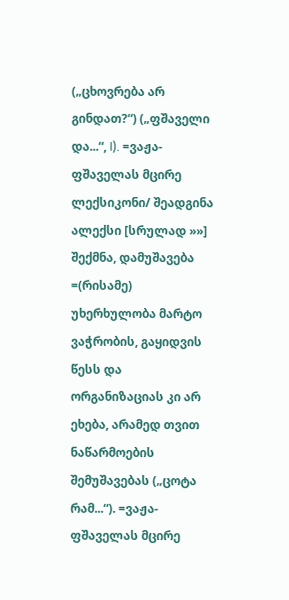(„ცხოვრება არ გინდათ?“) („ფშაველი და...“, I). =ვაჟა-ფშაველას მცირე ლექსიკონი/ შეადგინა ალექსი [სრულად »»]
შექმნა, დამუშავება =(რისამე) უხერხულობა მარტო ვაჭრობის, გაყიდვის წესს და ორგანიზაციას კი არ ეხება, არამედ თვით ნაწარმოების შემუშავებას („ცოტა რამ...“). =ვაჟა-ფშაველას მცირე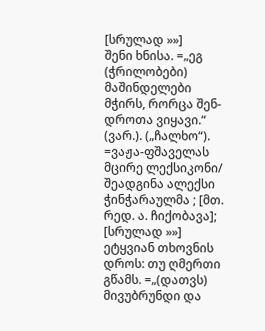[სრულად »»]
შენი ხნისა. =„ეგ (ჭრილობები) მაშინდელები მჭირს, რორცა შენ-დროთა ვიყავი.“ (ვარ.). („ჩალხო“). =ვაჟა-ფშაველას მცირე ლექსიკონი/ შეადგინა ალექსი ჭინჭარაულმა ; [მთ. რედ. ა. ჩიქობავა]; [სრულად »»]
ეტყვიან თხოვნის დროს: თუ ღმერთი გწამს. =„(დათვს) მივუბრუნდი და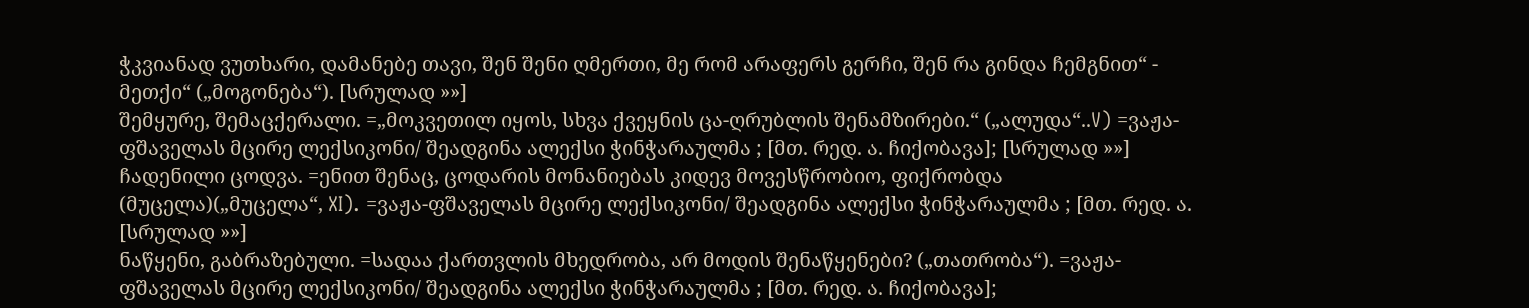ჭკვიანად ვუთხარი, დამანებე თავი, შენ შენი ღმერთი, მე რომ არაფერს გერჩი, შენ რა გინდა ჩემგნით“ - მეთქი“ („მოგონება“). [სრულად »»]
შემყურე, შემაცქერალი. =„მოკვეთილ იყოს, სხვა ქვეყნის ცა-ღრუბლის შენამზირები.“ („ალუდა“..V) =ვაჟა-ფშაველას მცირე ლექსიკონი/ შეადგინა ალექსი ჭინჭარაულმა ; [მთ. რედ. ა. ჩიქობავა]; [სრულად »»]
ჩადენილი ცოდვა. =ენით შენაც, ცოდარის მონანიებას კიდევ მოვესწრობიო, ფიქრობდა (მუცელა)(„მუცელა“, XI). =ვაჟა-ფშაველას მცირე ლექსიკონი/ შეადგინა ალექსი ჭინჭარაულმა ; [მთ. რედ. ა. [სრულად »»]
ნაწყენი, გაბრაზებული. =სადაა ქართვლის მხედრობა, არ მოდის შენაწყენები? („თათრობა“). =ვაჟა-ფშაველას მცირე ლექსიკონი/ შეადგინა ალექსი ჭინჭარაულმა ; [მთ. რედ. ა. ჩიქობავა];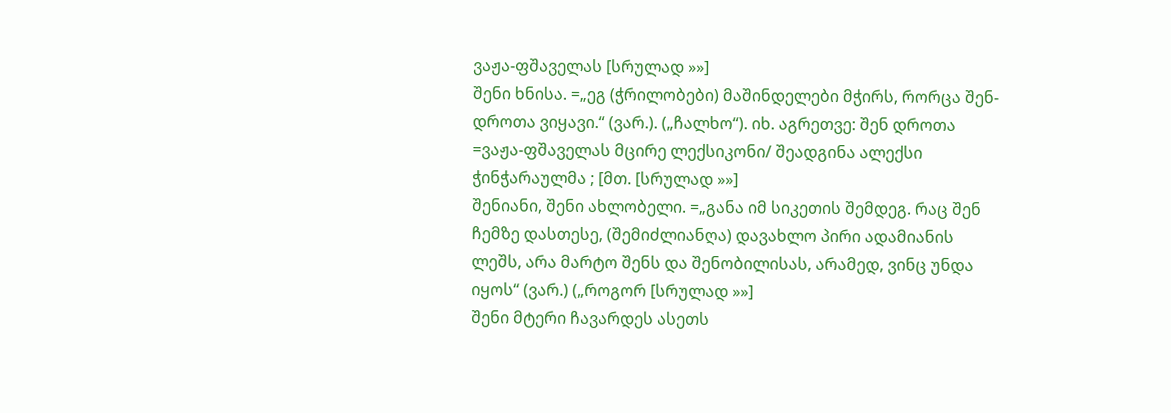ვაჟა-ფშაველას [სრულად »»]
შენი ხნისა. =„ეგ (ჭრილობები) მაშინდელები მჭირს, რორცა შენ-დროთა ვიყავი.“ (ვარ.). („ჩალხო“). იხ. აგრეთვე: შენ დროთა =ვაჟა-ფშაველას მცირე ლექსიკონი/ შეადგინა ალექსი ჭინჭარაულმა ; [მთ. [სრულად »»]
შენიანი, შენი ახლობელი. =„განა იმ სიკეთის შემდეგ. რაც შენ ჩემზე დასთესე, (შემიძლიანღა) დავახლო პირი ადამიანის ლეშს, არა მარტო შენს და შენობილისას, არამედ, ვინც უნდა იყოს“ (ვარ.) („როგორ [სრულად »»]
შენი მტერი ჩავარდეს ასეთს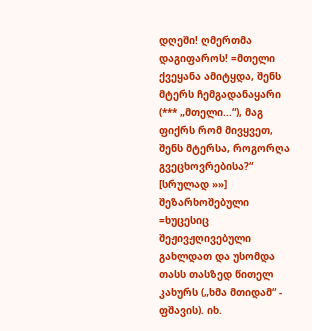დღეში! ღმერთმა დაგიფაროს! =მთელი ქვეყანა ამიტყდა, შენს მტერს ჩემგადანაყარი (*** „მთელი...“), მაგ ფიქრს რომ მივყვეთ, შენს მტერსა, როგორღა გვეცხოვრებისა?“ [სრულად »»]
შეზარხოშებული =ხუცესიც შეჟივჟღივებული გახლდათ და უსომდა თასს თასზედ წითელ კახურს („ხმა მთიდამ“ - ფშავის). იხ.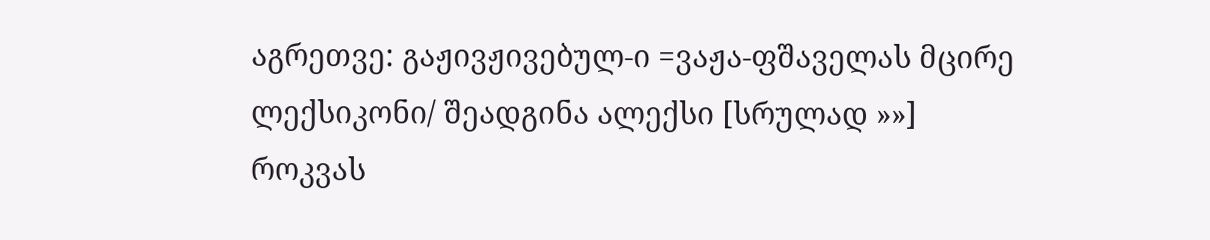აგრეთვე: გაჟივჟივებულ-ი =ვაჟა-ფშაველას მცირე ლექსიკონი/ შეადგინა ალექსი [სრულად »»]
როკვას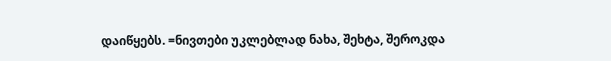დაიწყებს. =ნივთები უკლებლად ნახა, შეხტა, შეროკდა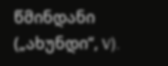წმინდანი („ახუნდი“, V).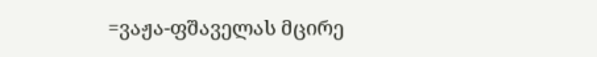=ვაჟა-ფშაველას მცირე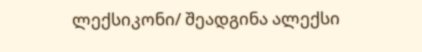ლექსიკონი/ შეადგინა ალექსი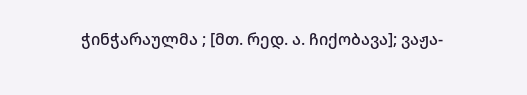ჭინჭარაულმა ; [მთ. რედ. ა. ჩიქობავა]; ვაჟა-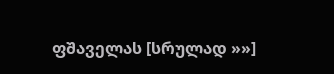ფშაველას [სრულად »»]